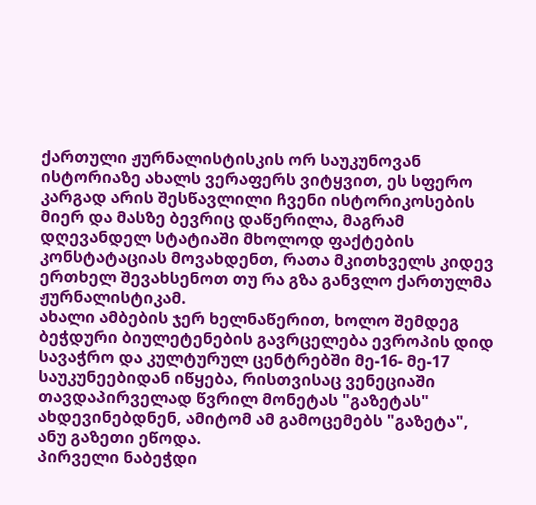ქართული ჟურნალისტისკის ორ საუკუნოვან ისტორიაზე ახალს ვერაფერს ვიტყვით, ეს სფერო კარგად არის შესწავლილი ჩვენი ისტორიკოსების მიერ და მასზე ბევრიც დაწერილა, მაგრამ დღევანდელ სტატიაში მხოლოდ ფაქტების კონსტატაციას მოვახდენთ, რათა მკითხველს კიდევ ერთხელ შევახსენოთ თუ რა გზა განვლო ქართულმა ჟურნალისტიკამ.
ახალი ამბების ჯერ ხელნაწერით, ხოლო შემდეგ ბეჭდური ბიულეტენების გავრცელება ევროპის დიდ სავაჭრო და კულტურულ ცენტრებში მე-16- მე-17 საუკუნეებიდან იწყება, რისთვისაც ვენეციაში თავდაპირველად წვრილ მონეტას "გაზეტას" ახდევინებდნენ, ამიტომ ამ გამოცემებს "გაზეტა", ანუ გაზეთი ეწოდა.
პირველი ნაბეჭდი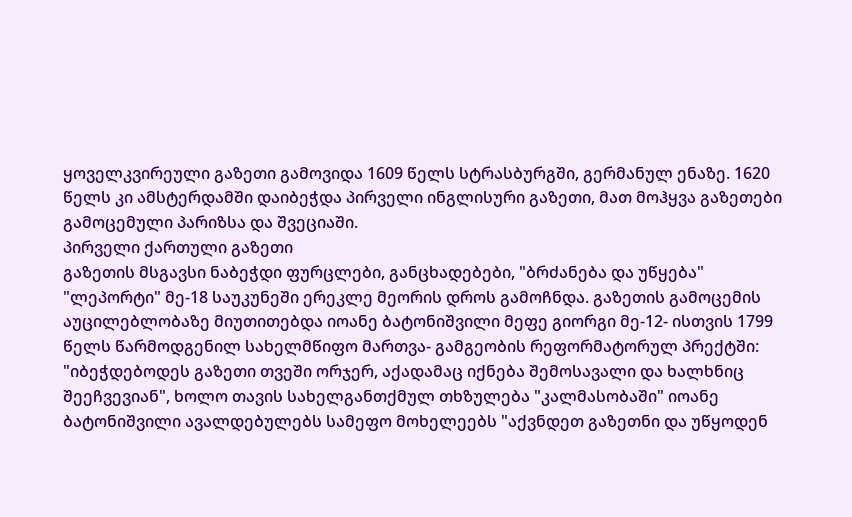ყოველკვირეული გაზეთი გამოვიდა 1609 წელს სტრასბურგში, გერმანულ ენაზე. 1620 წელს კი ამსტერდამში დაიბეჭდა პირველი ინგლისური გაზეთი, მათ მოჰყვა გაზეთები გამოცემული პარიზსა და შვეციაში.
პირველი ქართული გაზეთი
გაზეთის მსგავსი ნაბეჭდი ფურცლები, განცხადებები, "ბრძანება და უწყება" "ლეპორტი" მე-18 საუკუნეში ერეკლე მეორის დროს გამოჩნდა. გაზეთის გამოცემის აუცილებლობაზე მიუთითებდა იოანე ბატონიშვილი მეფე გიორგი მე-12- ისთვის 1799 წელს წარმოდგენილ სახელმწიფო მართვა- გამგეობის რეფორმატორულ პრექტში:
"იბეჭდებოდეს გაზეთი თვეში ორჯერ, აქადამაც იქნება შემოსავალი და ხალხნიც შეეჩვევიან", ხოლო თავის სახელგანთქმულ თხზულება "კალმასობაში" იოანე ბატონიშვილი ავალდებულებს სამეფო მოხელეებს "აქვნდეთ გაზეთნი და უწყოდენ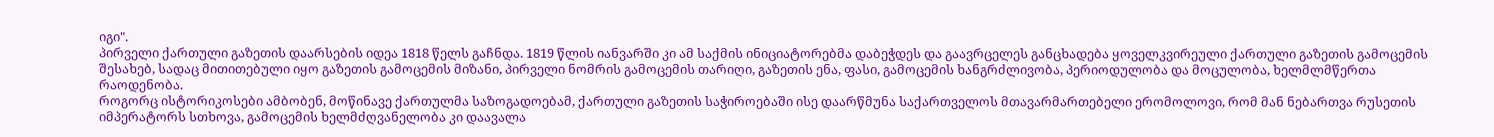იგი".
პირველი ქართული გაზეთის დაარსების იდეა 1818 წელს გაჩნდა. 1819 წლის იანვარში კი ამ საქმის ინიციატორებმა დაბეჭდეს და გაავრცელეს განცხადება ყოველკვირეული ქართული გაზეთის გამოცემის შესახებ, სადაც მითითებული იყო გაზეთის გამოცემის მიზანი, პირველი ნომრის გამოცემის თარიღი, გაზეთის ენა, ფასი, გამოცემის ხანგრძლივობა, პერიოდულობა და მოცულობა, ხელმლმწერთა რაოდენობა.
როგორც ისტორიკოსები ამბობენ, მოწინავე ქართულმა საზოგადოებამ, ქართული გაზეთის საჭიროებაში ისე დაარწმუნა საქართველოს მთავარმართებელი ერომოლოვი, რომ მან ნებართვა რუსეთის იმპერატორს სთხოვა, გამოცემის ხელმძღვანელობა კი დაავალა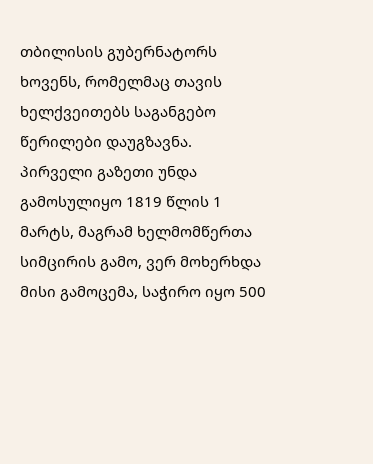თბილისის გუბერნატორს ხოვენს, რომელმაც თავის ხელქვეითებს საგანგებო წერილები დაუგზავნა.
პირველი გაზეთი უნდა გამოსულიყო 1819 წლის 1 მარტს, მაგრამ ხელმომწერთა სიმცირის გამო, ვერ მოხერხდა მისი გამოცემა, საჭირო იყო 500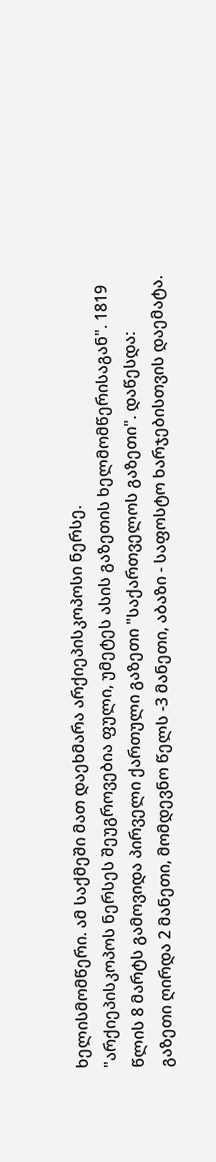ხელისმომწერი. ამ საქმეში მათ დაეხმარა არქიეპისკოპოსი ნერსე.
"არქიეპისკოპოს ნერსეს შეუგროვებია ფული, უმეტეს ასის გაზეთის ხელმომწერისაგან". 1819 წლის 8 მარტს გამოვიდა პირველი ქართული გაზეთი "საქართველოს გაზეთი". დაწესდა: გაზეთი ღირდა 2 მანეთი, მომდევნო წელს -3 მანეთი, აბაზი - საფოსტო ხარჯებისთვის დაემატა.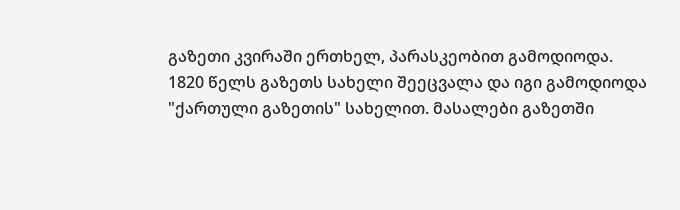გაზეთი კვირაში ერთხელ, პარასკეობით გამოდიოდა.
1820 წელს გაზეთს სახელი შეეცვალა და იგი გამოდიოდა "ქართული გაზეთის" სახელით. მასალები გაზეთში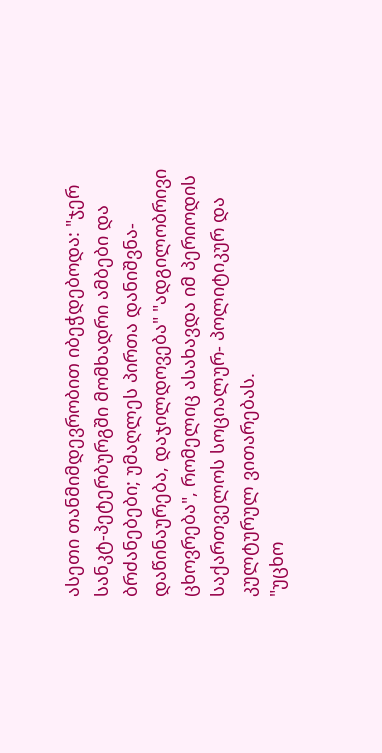ასეთი თანმიმდევრობით იბეჭდებოდა: "ჯერ სანკტ-პეტერბურგში მომხადრი ამბები და ბრძანებები; უმაღლეს პირთა დანიშვნა-დაწინაურება, დაჯილდოვება" "ადგილობრივი ცხოვრება", რომელიც ასახავდა იმ პერიოდის საქართველოს სოციალურ- პოლიტიკურ და კულტურულ ვითარებას.
"უცხო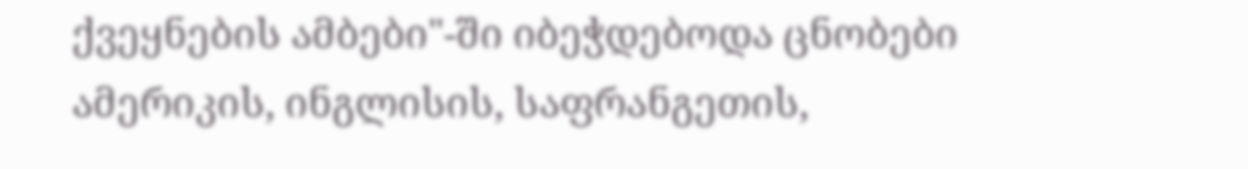ქვეყნების ამბები"-ში იბეჭდებოდა ცნობები ამერიკის, ინგლისის, საფრანგეთის,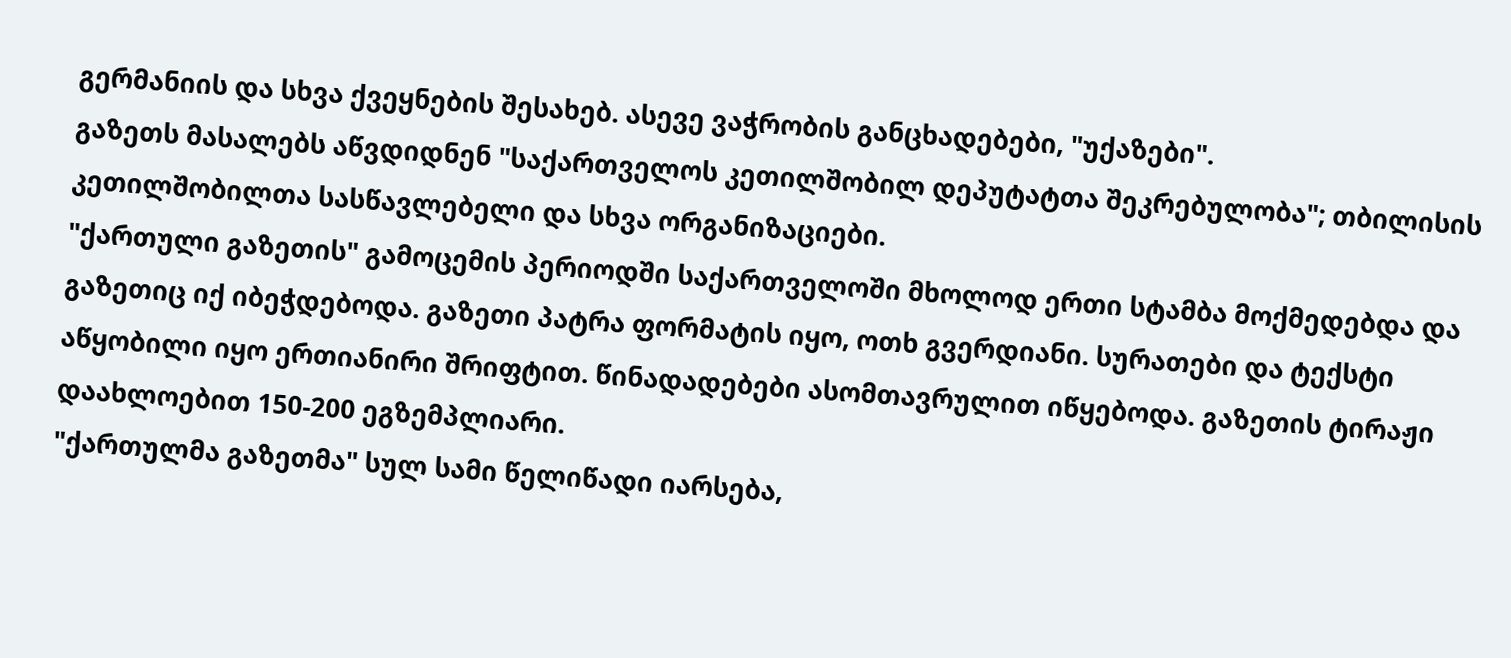გერმანიის და სხვა ქვეყნების შესახებ. ასევე ვაჭრობის განცხადებები, "უქაზები".
გაზეთს მასალებს აწვდიდნენ "საქართველოს კეთილშობილ დეპუტატთა შეკრებულობა"; თბილისის კეთილშობილთა სასწავლებელი და სხვა ორგანიზაციები.
"ქართული გაზეთის" გამოცემის პერიოდში საქართველოში მხოლოდ ერთი სტამბა მოქმედებდა და გაზეთიც იქ იბეჭდებოდა. გაზეთი პატრა ფორმატის იყო, ოთხ გვერდიანი. სურათები და ტექსტი აწყობილი იყო ერთიანირი შრიფტით. წინადადებები ასომთავრულით იწყებოდა. გაზეთის ტირაჟი დაახლოებით 150-200 ეგზემპლიარი.
"ქართულმა გაზეთმა" სულ სამი წელიწადი იარსება,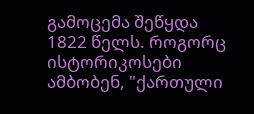გამოცემა შეწყდა 1822 წელს. როგორც ისტორიკოსები ამბობენ, "ქართული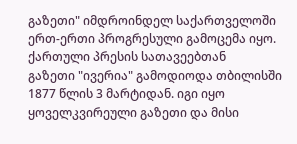გაზეთი" იმდროინდელ საქართველოში ერთ-ერთი პროგრესული გამოცემა იყო.
ქართული პრესის სათავეებთან
გაზეთი "ივერია" გამოდიოდა თბილისში 1877 წლის 3 მარტიდან. იგი იყო ყოველკვირეული გაზეთი და მისი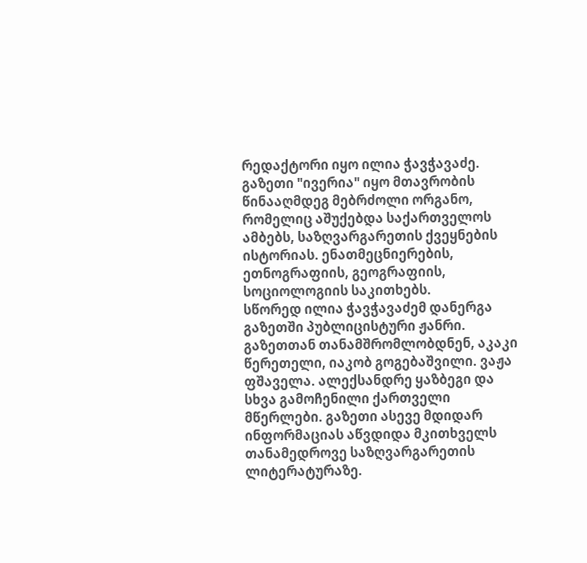რედაქტორი იყო ილია ჭავჭავაძე. გაზეთი "ივერია" იყო მთავრობის წინააღმდეგ მებრძოლი ორგანო, რომელიც აშუქებდა საქართველოს ამბებს, საზღვარგარეთის ქვეყნების ისტორიას. ენათმეცნიერების, ეთნოგრაფიის, გეოგრაფიის, სოციოლოგიის საკითხებს.
სწორედ ილია ჭავჭავაძემ დანერგა გაზეთში პუბლიცისტური ჟანრი. გაზეთთან თანამშრომლობდნენ, აკაკი წერეთელი, იაკობ გოგებაშვილი. ვაჟა ფშაველა. ალექსანდრე ყაზბეგი და სხვა გამოჩენილი ქართველი მწერლები. გაზეთი ასევე მდიდარ ინფორმაციას აწვდიდა მკითხველს თანამედროვე საზღვარგარეთის ლიტერატურაზე.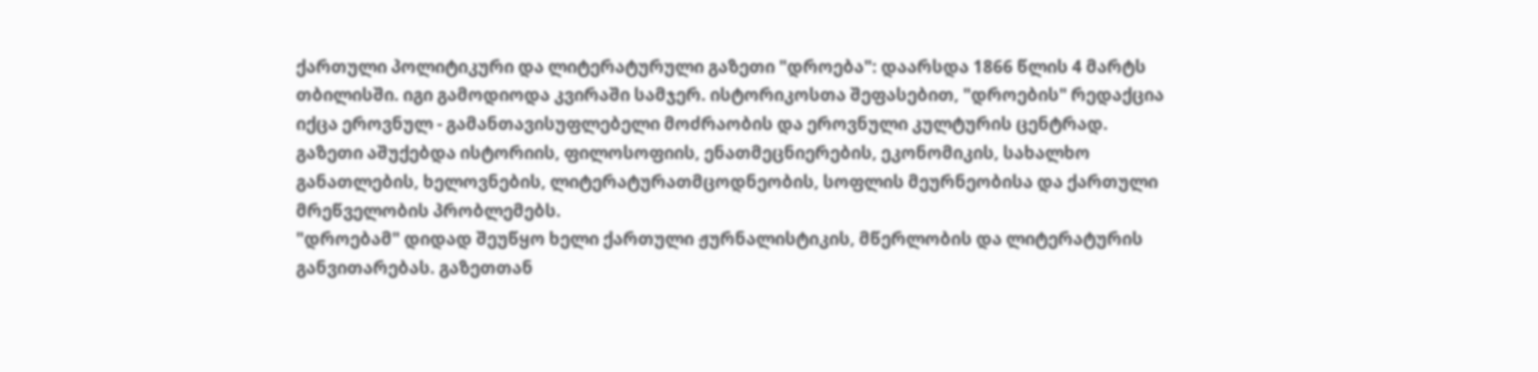ქართული პოლიტიკური და ლიტერატურული გაზეთი "დროება": დაარსდა 1866 წლის 4 მარტს თბილისში. იგი გამოდიოდა კვირაში სამჯერ. ისტორიკოსთა შეფასებით, "დროების" რედაქცია იქცა ეროვნულ - გამანთავისუფლებელი მოძრაობის და ეროვნული კულტურის ცენტრად.
გაზეთი აშუქებდა ისტორიის, ფილოსოფიის, ენათმეცნიერების, ეკონომიკის, სახალხო განათლების, ხელოვნების, ლიტერატურათმცოდნეობის, სოფლის მეურნეობისა და ქართული მრეწველობის პრობლემებს.
"დროებამ" დიდად შეუწყო ხელი ქართული ჟურნალისტიკის, მწერლობის და ლიტერატურის განვითარებას. გაზეთთან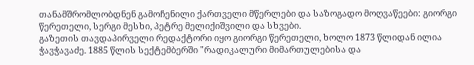თანამშრომლობდნენ გამოჩენილი ქართველი მწერლები და საზოგადო მოღვაწეები: გიორგი წერეთელი, სერგი მესხი, პეტრე მელიქიშვილი და სხვები.
გაზეთის თავდაპირველი რედაქტორი იყო გიორგი წერეთელი, ხოლო 1873 წლიდან ილია ჭავჭავაძე. 1885 წლის სექტემბერში "რადიკალური მიმართულებისა და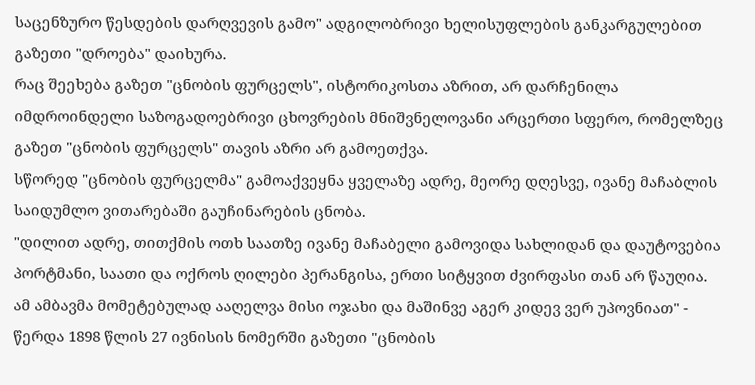საცენზურო წესდების დარღვევის გამო" ადგილობრივი ხელისუფლების განკარგულებით გაზეთი "დროება" დაიხურა.
რაც შეეხება გაზეთ "ცნობის ფურცელს", ისტორიკოსთა აზრით, არ დარჩენილა იმდროინდელი საზოგადოებრივი ცხოვრების მნიშვნელოვანი არცერთი სფერო, რომელზეც გაზეთ "ცნობის ფურცელს" თავის აზრი არ გამოეთქვა.
სწორედ "ცნობის ფურცელმა" გამოაქვეყნა ყველაზე ადრე, მეორე დღესვე, ივანე მაჩაბლის საიდუმლო ვითარებაში გაუჩინარების ცნობა.
"დილით ადრე, თითქმის ოთხ საათზე ივანე მაჩაბელი გამოვიდა სახლიდან და დაუტოვებია პორტმანი, საათი და ოქროს ღილები პერანგისა, ერთი სიტყვით ძვირფასი თან არ წაუღია.
ამ ამბავმა მომეტებულად ააღელვა მისი ოჯახი და მაშინვე აგერ კიდევ ვერ უპოვნიათ" - წერდა 1898 წლის 27 ივნისის ნომერში გაზეთი "ცნობის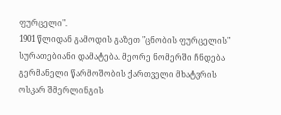ფურცელი".
1901 წლიდან გამოდის გაზეთ "ცნობის ფურცელის" სურათებიანი დამატება. მეორე ნომერში ჩნდება გერმანელი წარმოშობის ქართველი მხატვრის ოსკარ შმერლინგის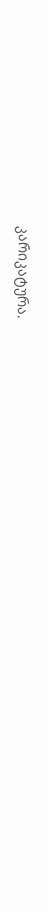კარიკატურა.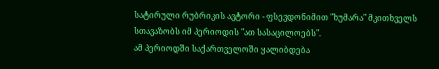სატირული რუბრიკის ავტორი - ფსევდონიმით "ხუმარა" მკითხველს სთავაზობს იმ პერიოდის "ათ სასაცილოებს".
ამ პერიოდში საქართველოში ყალიბდება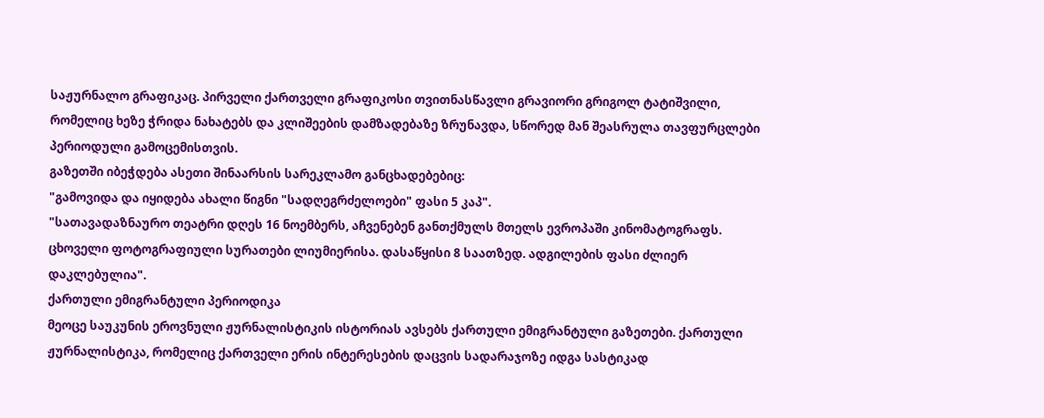საჟურნალო გრაფიკაც. პირველი ქართველი გრაფიკოსი თვითნასწავლი გრავიორი გრიგოლ ტატიშვილი, რომელიც ხეზე ჭრიდა ნახატებს და კლიშეების დამზადებაზე ზრუნავდა, სწორედ მან შეასრულა თავფურცლები პერიოდული გამოცემისთვის.
გაზეთში იბეჭდება ასეთი შინაარსის სარეკლამო განცხადებებიც:
"გამოვიდა და იყიდება ახალი წიგნი "სადღეგრძელოები" ფასი 5 კაპ".
"სათავადაზნაურო თეატრი დღეს 16 ნოემბერს, აჩვენებენ განთქმულს მთელს ევროპაში კინომატოგრაფს. ცხოველი ფოტოგრაფიული სურათები ლიუმიერისა. დასაწყისი 8 საათზედ. ადგილების ფასი ძლიერ დაკლებულია".
ქართული ემიგრანტული პერიოდიკა
მეოცე საუკუნის ეროვნული ჟურნალისტიკის ისტორიას ავსებს ქართული ემიგრანტული გაზეთები. ქართული ჟურნალისტიკა, რომელიც ქართველი ერის ინტერესების დაცვის სადარაჯოზე იდგა სასტიკად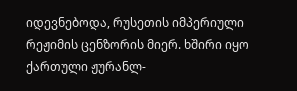იდევნებოდა, რუსეთის იმპერიული რეჟიმის ცენზორის მიერ. ხშირი იყო ქართული ჟურანლ-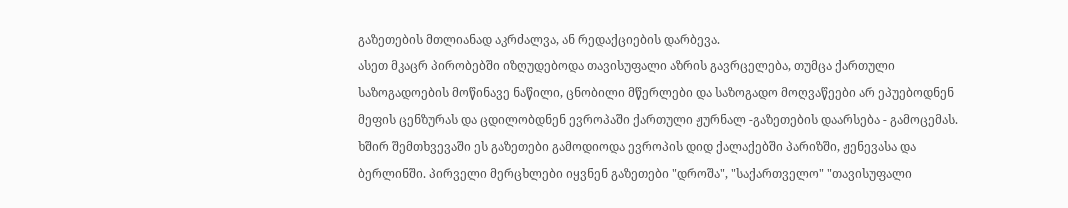გაზეთების მთლიანად აკრძალვა, ან რედაქციების დარბევა.
ასეთ მკაცრ პირობებში იზღუდებოდა თავისუფალი აზრის გავრცელება, თუმცა ქართული საზოგადოების მოწინავე ნაწილი, ცნობილი მწერლები და საზოგადო მოღვაწეები არ ეპუებოდნენ მეფის ცენზურას და ცდილობდნენ ევროპაში ქართული ჟურნალ -გაზეთების დაარსება - გამოცემას.
ხშირ შემთხვევაში ეს გაზეთები გამოდიოდა ევროპის დიდ ქალაქებში პარიზში, ჟენევასა და ბერლინში. პირველი მერცხლები იყვნენ გაზეთები "დროშა", "საქართველო" "თავისუფალი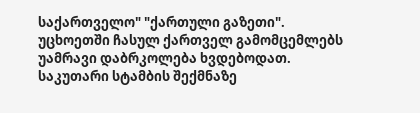საქართველო" "ქართული გაზეთი".
უცხოეთში ჩასულ ქართველ გამომცემლებს უამრავი დაბრკოლება ხვდებოდათ. საკუთარი სტამბის შექმნაზე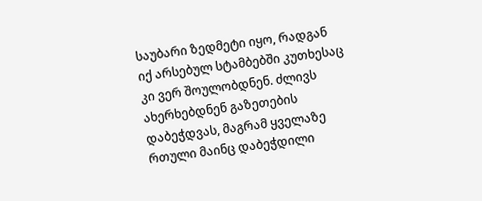საუბარი ზედმეტი იყო, რადგან იქ არსებულ სტამბებში კუთხესაც კი ვერ შოულობდნენ. ძლივს ახერხებდნენ გაზეთების დაბეჭდვას, მაგრამ ყველაზე რთული მაინც დაბეჭდილი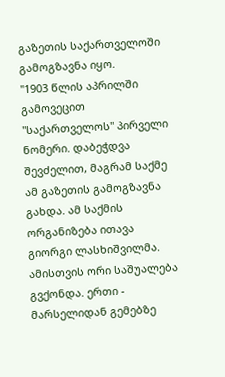გაზეთის საქართველოში გამოგზავნა იყო.
"1903 წლის აპრილში გამოვეცით "საქართველოს" პირველი ნომერი. დაბეჭდვა შევძელით, მაგრამ საქმე ამ გაზეთის გამოგზავნა გახდა. ამ საქმის ორგანიზება ითავა გიორგი ლასხიშვილმა. ამისთვის ორი საშუალება გვქონდა. ერთი - მარსელიდან გემებზე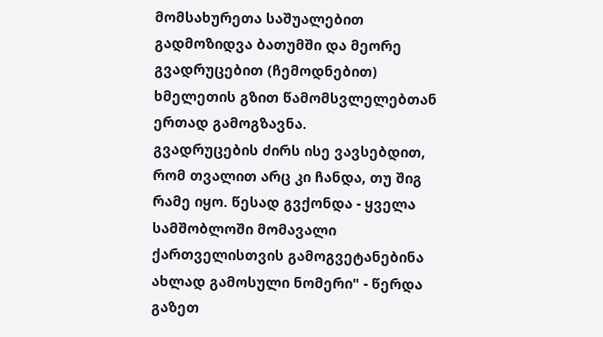მომსახურეთა საშუალებით გადმოზიდვა ბათუმში და მეორე გვადრუცებით (ჩემოდნებით) ხმელეთის გზით წამომსვლელებთან ერთად გამოგზავნა.
გვადრუცების ძირს ისე ვავსებდით, რომ თვალით არც კი ჩანდა, თუ შიგ რამე იყო. წესად გვქონდა - ყველა სამშობლოში მომავალი ქართველისთვის გამოგვეტანებინა ახლად გამოსული ნომერი" - წერდა გაზეთ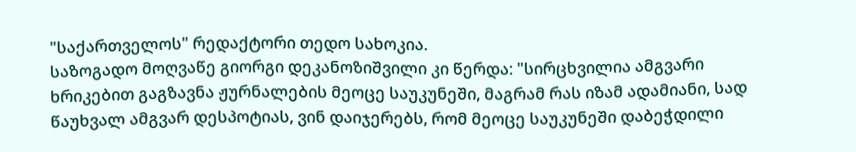"საქართველოს" რედაქტორი თედო სახოკია.
საზოგადო მოღვაწე გიორგი დეკანოზიშვილი კი წერდა: "სირცხვილია ამგვარი ხრიკებით გაგზავნა ჟურნალების მეოცე საუკუნეში, მაგრამ რას იზამ ადამიანი, სად წაუხვალ ამგვარ დესპოტიას, ვინ დაიჯერებს, რომ მეოცე საუკუნეში დაბეჭდილი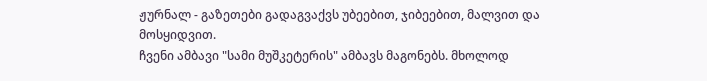ჟურნალ - გაზეთები გადაგვაქვს უბეებით, ჯიბეებით, მალვით და მოსყიდვით.
ჩვენი ამბავი "სამი მუშკეტერის" ამბავს მაგონებს. მხოლოდ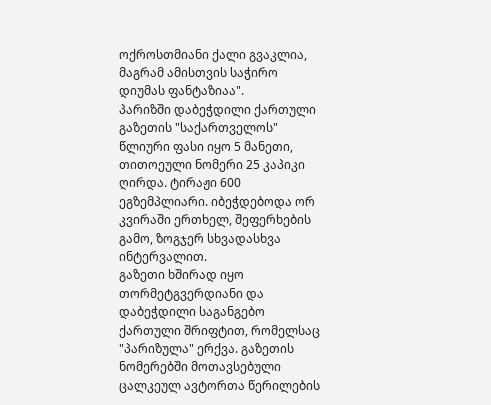ოქროსთმიანი ქალი გვაკლია, მაგრამ ამისთვის საჭირო დიუმას ფანტაზიაა".
პარიზში დაბეჭდილი ქართული გაზეთის "საქართველოს" წლიური ფასი იყო 5 მანეთი, თითოეული ნომერი 25 კაპიკი ღირდა. ტირაჟი 600 ეგზემპლიარი. იბეჭდებოდა ორ კვირაში ერთხელ, შეფერხების გამო, ზოგჯერ სხვადასხვა ინტერვალით.
გაზეთი ხშირად იყო თორმეტგვერდიანი და დაბეჭდილი საგანგებო ქართული შრიფტით, რომელსაც "პარიზულა" ერქვა. გაზეთის ნომერებში მოთავსებული ცალკეულ ავტორთა წერილების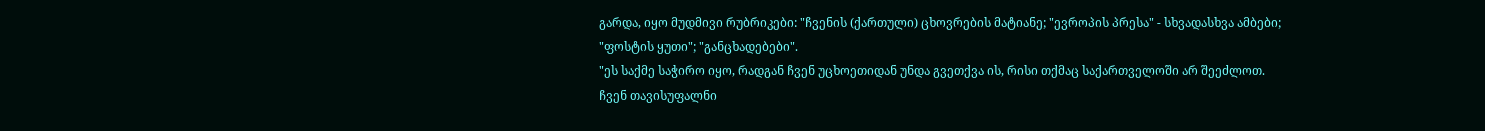გარდა, იყო მუდმივი რუბრიკები: "ჩვენის (ქართული) ცხოვრების მატიანე; "ევროპის პრესა" - სხვადასხვა ამბები; "ფოსტის ყუთი"; "განცხადებები".
"ეს საქმე საჭირო იყო, რადგან ჩვენ უცხოეთიდან უნდა გვეთქვა ის, რისი თქმაც საქართველოში არ შეეძლოთ. ჩვენ თავისუფალნი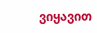ვიყავით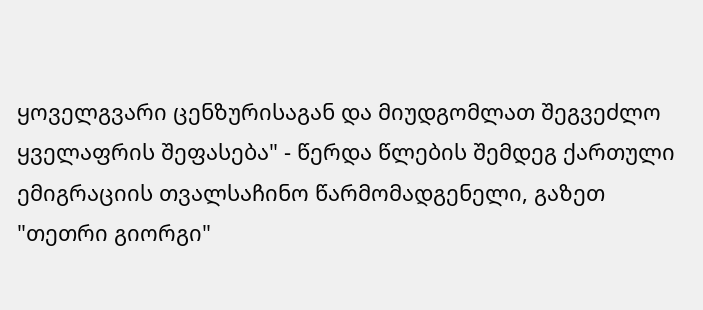ყოველგვარი ცენზურისაგან და მიუდგომლათ შეგვეძლო ყველაფრის შეფასება" - წერდა წლების შემდეგ ქართული ემიგრაციის თვალსაჩინო წარმომადგენელი, გაზეთ "თეთრი გიორგი"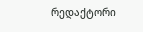რედაქტორი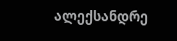ალექსანდრე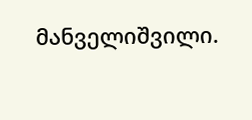მანველიშვილი.